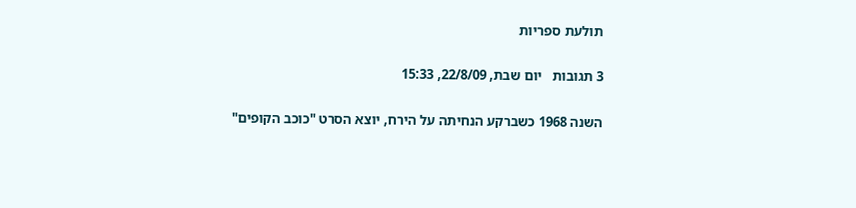תולעת ספריות

3 תגובות   יום שבת, 22/8/09, 15:33

השנה 1968 כשברקע הנחיתה על הירח, יוצא הסרט "כוכב הקופים"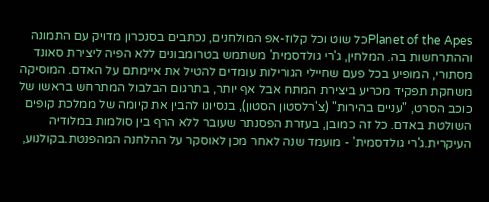Planet of the Apesכל שוט וכל קלוז-אפ המולחנים, נכתבים בסנכרון מדויק עם התמונה וההתרחשות בה. המלחין, ג'רי גולדסמית' משתמש בטרומבונים ללא הפיה ליצירת סאונד מסתורי, המופיע בכל פעם שחיילי הגורילות עומדים להטיל את איימתם על האדם. המוסיקה משחקת תפקיד מכריע ביצירת המתח אבל אף יותר, בתרגום הבלבול המתרחש בראשו של כוכב הסרט, "עניים בהירות" (צ'רלסטון הסטון), בנסיונו להבין את קיומה של ממלכת קופים השולטת באדם. כל זה כמובן, בעזרת הפסנתר שעובר ללא הרף בין סולמות במלודיה העיקרית.ג'רי גולדסמית' - מועמד שנה לאחר מכן לאוסקר על ההלחנה המהפנטת.בקולנוע,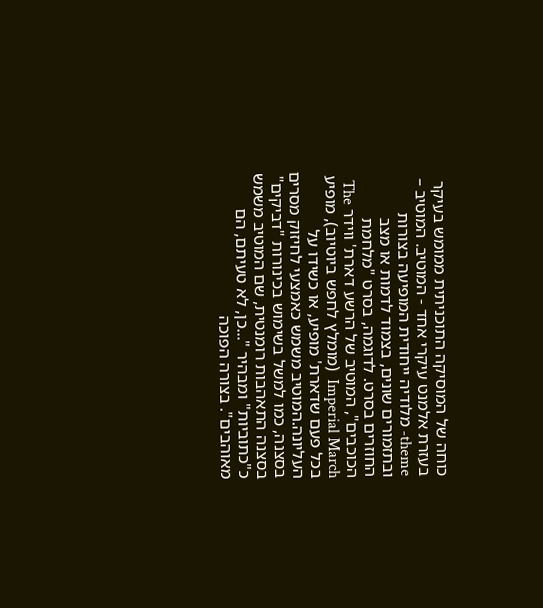כוחה של המוסיקה התוכניתית ממומש בעיקר בעזרת אלמנט עיקרי אחד - המוטיב. המוטיב – theme- מלודיה ייחודית המופיעה בצורות ובתזמורים שונים, בצמוד לדמות או מצב החוזרים בסרט. לדוגמה, בסרט "מלחמת הכוכבים", המוטיב של הרשע דארת' ווידר The Imperial March  (מומלץ לחפש ביוטיוב), מופיע בכל פעם שדארת' מופיע, או כשידו על העליונה.המוטיב משמש כאמצעי לחיזוק מסרים בסצנה, כמו למשל בשימוש בכינורות "דביקים" בסצנה התאהבות רומנטית, שם המוטיב משמש כ"כתוביות" ומבהיר "...כן, לא טעיתם, הם מאוהבים". בצורה הפוכה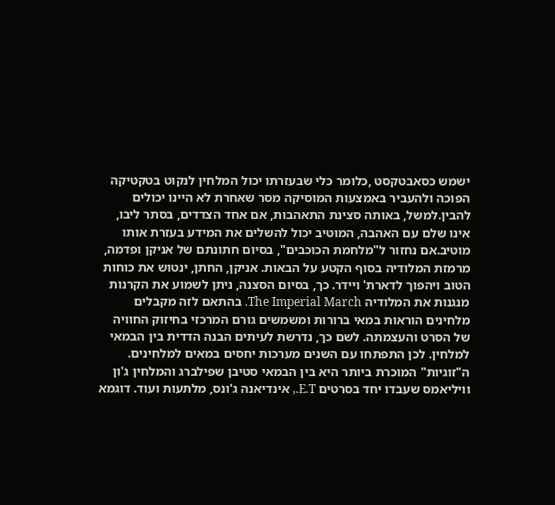ישמש כסאבטקסט ,כלומר כלי שבעזרתו יכול המלחין לנקוט בטקטיקה הפוכה ולהעביר באמצעות המוסיקה מסר שאחרת לא היינו יכולים להבין.למשל, באותה סצינת התאהבות, אם אחד הצדדים, בסתר ליבו, אינו שלם עם האהבה, המוטיב יכול להשלים את המידע בעזרת אותו מוטיב.אם נחזור ל"מלחמת הכוכבים", בסיום חתונתם של אניקן ופדמה, מרמזת המלודיה בסוף הקטע על הבאות. אניקן, החתן, ינטוש את כוחות הטוב ויהפוך לדארת' ויידר. כך, בסיום הסצנה, ניתן לשמוע את הקרנות מנגנות את המלודיה The Imperial March. בהתאם לזה מקבלים מלחינים הוראות במאי ברורות ומשמשים גורם המרכזי בחיזוק החוויה של הסרט והעצמתה. לשם כך, נדרשת לעיתים הבנה הדדית בין הבמאי למלחין. לכן התפתחו עם השנים מערכות יחסים במאים למלחינים. ה"זוגיות" המוכרת ביותר היא בין הבמאי סטיבן שפילברג והמלחין ג'ון וויליאמס שעבדו יחד בסרטים E.T., אינדיאנה ג'ונס, מלתעות ועוד. דוגמא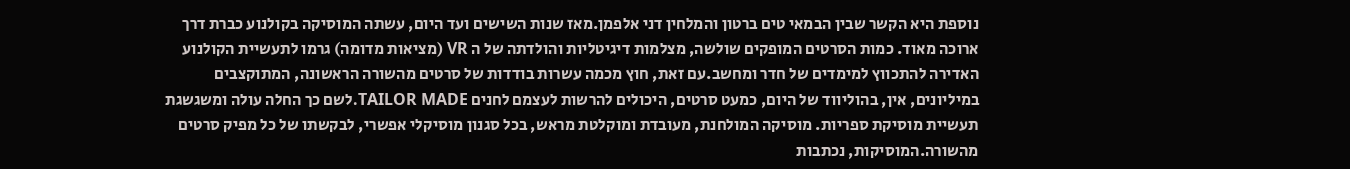נוספת היא הקשר שבין הבמאי טים ברטון והמלחין דני אלפמן.מאז שנות השישים ועד היום, עשתה המוסיקה בקולנוע כברת דרך ארוכה מאוד. כמות הסרטים המופקים שולשה, מצלמות דיגיטליות והולדתה של ה VR (מציאות מדומה) גרמו לתעשיית הקולנוע האדירה להתכווץ למימדים של חדר ומחשב.עם זאת, חוץ מכמה עשרות בודדות של סרטים מהשורה הראשונה, המתוקצבים במיליונים, אין, בהוליווד של היום, כמעט סרטים, היכולים להרשות לעצמם לחנים TAILOR MADE.לשם כך החלה עולה ומשגשגת תעשיית מוסיקת ספריות. מוסיקה המולחנת, מעובדת ומוקלטת מראש, בכל סגנון מוסיקלי אפשרי, לבקשתו של כל מפיק סרטים מהשורה.המוסיקות, נכתבות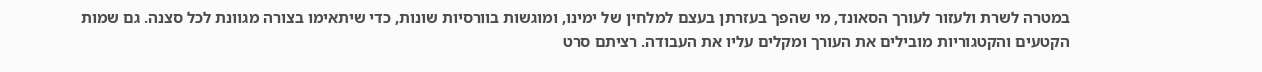במטרה לשרת ולעזור לעורך הסאונד, מי שהפך בעזרתן בעצם למלחין של ימינו, ומוגשות בוורסיות שונות, כדי שיתאימו בצורה מגוונת לכל סצנה. גם שמות הקטעים והקטגוריות מובילים את העורך ומקלים עליו את העבודה. רציתם סרט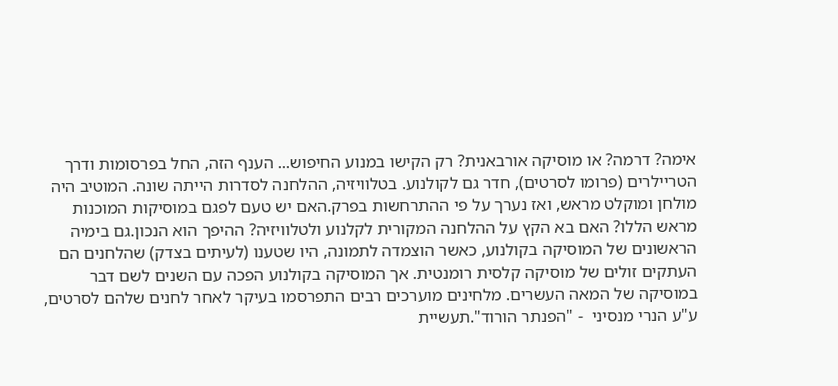אימה? דרמה? או מוסיקה אורבאנית? רק הקישו במנוע החיפוש... הענף הזה, החל בפרסומות ודרך הטריילרים (פרומו לסרטים), חדר גם לקולנוע. בטלוויזיה, ההלחנה לסדרות הייתה שונה. המוטיב היה מולחן ומוקלט מראש, ואז נערך על פי ההתרחשות בפרק.האם יש טעם לפגם במוסיקות המוכנות מראש הללו? האם בא הקץ על ההלחנה המקורית לקלנוע ולטלוויזיה? ההיפך הוא הנכון.גם בימיה הראשונים של המוסיקה בקולנוע, כאשר הוצמדה לתמונה, היו שטענו (לעיתים בצדק) שהלחנים הם העתקים זולים של מוסיקה קלסית רומנטית. אך המוסיקה בקולנוע הפכה עם השנים לשם דבר במוסיקה של המאה העשרים. מלחינים מוערכים רבים התפרסמו בעיקר לאחר לחנים שלהם לסרטים, ע"ע הנרי מנסיני  - "הפנתר הורוד".תעשיית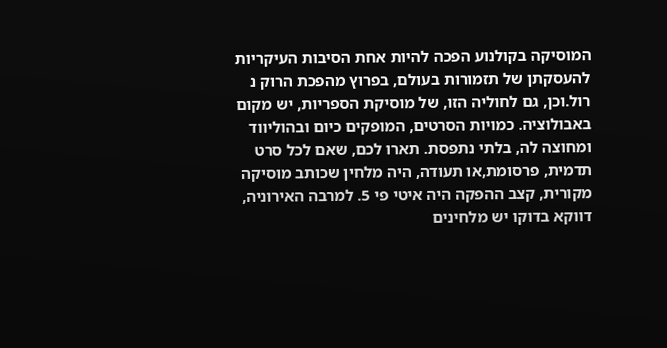המוסיקה בקולנוע הפכה להיות אחת הסיבות העיקריות להעסקתן של תזמורות בעולם, בפרוץ מהפכת הרוק נ רול.וכן, גם לחוליה הזו, של מוסיקת הספריות, יש מקום באבולוציה. כמויות הסרטים, המופקים כיום ובהוליווד ומחוצה לה, בלתי נתפסת. תארו לכם, שאם לכל סרט תדמית, פרסומת,או תעודה, היה מלחין שכותב מוסיקה מקורית, קצב ההפקה היה איטי פי 5. למרבה האירוניה, דווקא בדוקו יש מלחינים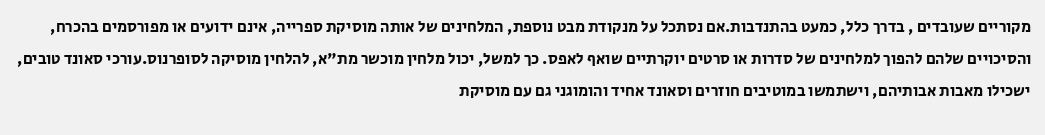מקוריים שעובדים , בדרך כלל, כמעט בהתנדבות.אם נסתכל על מנקודת מבט נוספת, המלחינים של אותה מוסיקת ספרייה, אינם ידועים או מפורסמים בהכרח, והסיכויים שלהם להפוך למלחינים של סדרות או סרטים יוקרתיים שואף לאפס. כך למשל, יכול מלחין מוכשר מת"א, להלחין מוסיקה לסופרנוס.עורכי סאונד טובים, ישכילו מאבות אבותיהם, וישתמשו במוטיבים חוזרים וסאונד אחיד והומוגני גם עם מוסיקת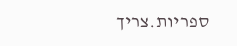ספריות.צריך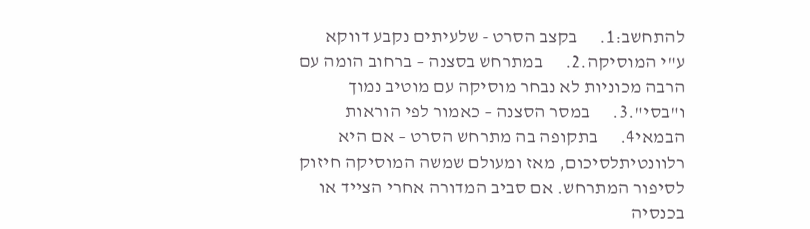להתחשב:1.      בקצב הסרט - שלעיתים נקבע דווקא ע"י המוסיקה.2.      במתרחש בסצנה – ברחוב הומה עם הרבה מכוניות לא נבחר מוסיקה עם מוטיב נמוך ו"בסי".3.      במסר הסצנה – כאמור לפי הוראות הבמאי4.      בתקופה בה מתרחש הסרט – אם היא רלוונטיתלסיכום, מאז ומעולם שמשה המוסיקה חיזוק לסיפור המתרחש. אם סביב המדורה אחרי הצייד או בכנסיה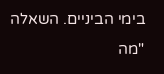בימי הביניים. השאלה "מה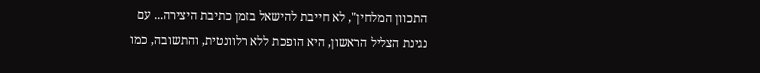התכוון המלחין", לא חייבת להישאל בזמן כתיבת היצירה... עם נגינת הצליל הראשון, היא הופכת ללא רלוונטית, והתשובה, כמו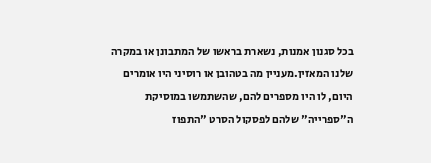בכל סגנון אמנות, נשארת בראשו של המתבונן או במקרה שלנו המאזין.מעניין מה בטהובן או רוסיני היו אומרים היום, לו היו מספרים להם, שהשתמשו במוסיקת ה"ספרייה" שלהם לפסקול הסרט "התפוז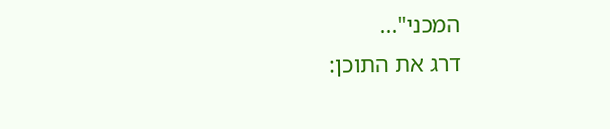המכני"...
דרג את התוכן: